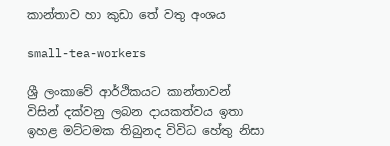කාන්තාව හා කුඩා තේ වතු අංශය

small-tea-workers

ශ්‍රී ලංකාවේ ආර්ථිකයට කාන්තාවන් විසින් දක්වනු ලබන දායකත්වය ඉතා ඉහළ මට්ටමක තිබුනද විවිධ හේතු නිසා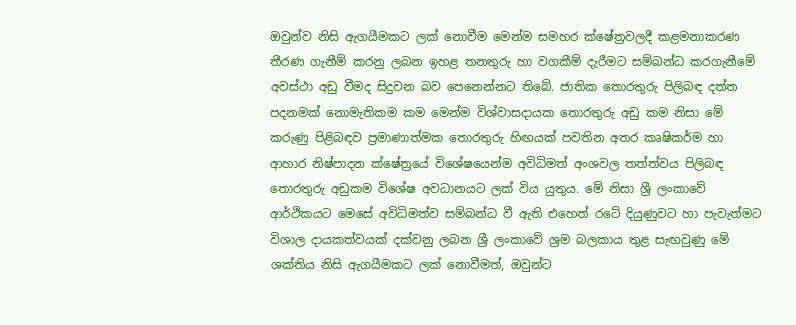ඔවුන්ව නිසි ඇගයීමකට ලක් නොවීම මෙන්ම සමහර ක්ෂේත්‍රවලදී කළමනාකරණ තීරණ ගැනීම් කරනු ලබන ඉහළ තනතුරු හා වගකීම් දැරීමට සම්බන්ධ කරගැනීමේ අවස්ථා අඩු වීමද සිදුවන බව පෙනෙන්නට තිබේ. ජාතික තොරතුරු පිලිබඳ දත්ත පදනමක් නොමැතිකම කම මෙන්ම විශ්වාසදායක තොරතුරු අඩු කම නිසා මේ කරුණු පිළිබඳව ප්‍රමාණාත්මක තොරතුරු හිඟයක් පවතින අතර කෘෂිකර්ම හා ආහාර නිෂ්පාදන ක්ෂේත්‍රයේ විශේෂයෙන්ම අවිධිමත් අංශවල තත්ත්වය පිලිබඳ තොරතුරු අඩුකම විශේෂ අවධානයට ලක් විය යුතුය. මේ නිසා ශ්‍රී ලංකාවේ ආර්ථිකයට මෙසේ අවිධිමත්ව සම්බන්ධ වී ඇති එහෙත් රටේ දියුණුවට හා පැවැත්මට විශාල දායකත්වයක් දක්වනු ලබන ශ්‍රී ලංකාවේ ශ්‍රම බලකාය තුළ සැඟවුණු මේ ශක්තිය නිසි ඇගයීමකට ලක් නොවීමත්, ඔවුන්ට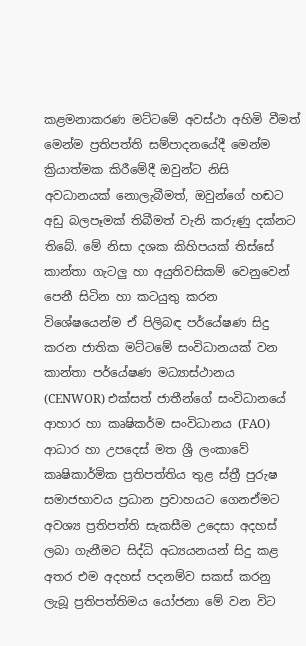කළමනාකරණ මට්ටමේ අවස්ථා අහිමි වීමත් මෙන්ම ප්‍රතිපත්ති සම්පාදනයේදී මෙන්ම ක්‍රියාත්මක කිරීමේදී ඔවුන්ට නිසි අවධානයක් නොලැබීමත්, ඔවුන්ගේ හඬට අඩු බලපෑමක් තිබීමත් වැනි කරුණු දක්නට තිබේ. මේ නිසා දශක කිහිපයක් තිස්සේ කාන්තා ගැටලු හා අයුතිවසිකම් වෙනුවෙන් පෙනී සිටින හා කටයුතු කරන විශේෂයෙන්ම ඒ පිලිබඳ පර්යේෂණ සිදු කරන ජාතික මට්ටමේ සංවිධානයක් වන කාන්තා පර්යේෂණ මධ්‍යාස්ථානය (CENWOR) එක්සත් ජාතීන්ගේ සංවිධානයේ ආහාර හා කෘෂිකර්ම සංවිධානය (FAO) ආධාර හා උපදෙස් මත ශ්‍රී ලංකාවේ කෘෂිකාර්මික ප්‍රතිපත්තිය තුළ ස්ත්‍රී පුරුෂ සමාජභාවය ප්‍රධාන ප්‍රවාහයට ගෙනඒමට අවශ්‍ය ප්‍රතිපත්ති සැකසීම උදෙසා අදහස් ලබා ගැනීමට සිද්ධි අධ්‍යයනයන් සිදු කළ අතර එම අදහස් පදනම්ව සකස් කරනු ලැබූ ප්‍රතිපත්තිමය යෝජනා මේ වන විට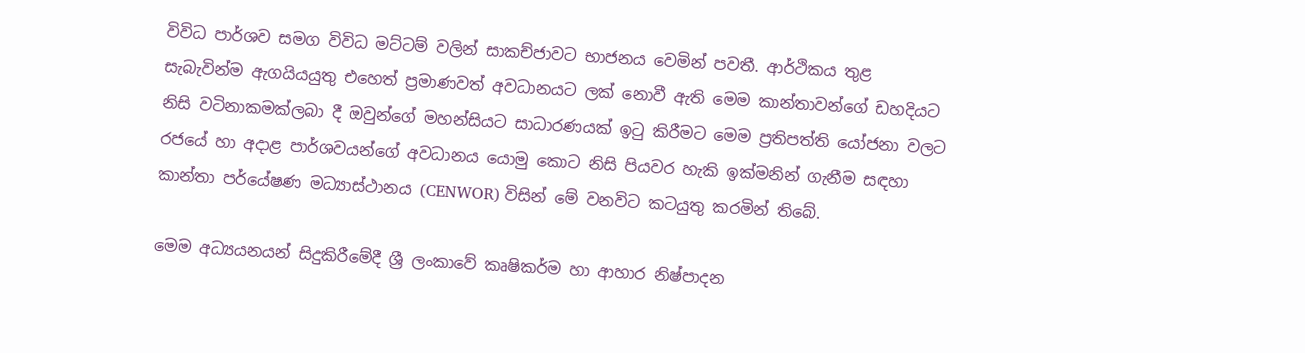විවිධ පාර්ශව සමග විවිධ මට්ටම් වලින් සාකච්ජාවට භාජනය වෙමින් පවතී. ආර්ථිකය තුළ සැබැවින්ම ඇගයියයුතු එහෙත් ප්‍රමාණවත් අවධානයට ලක් නොවී ඇති මෙම කාන්තාවන්ගේ ඩහදියට නිසි වටිනාකමක්ලබා දී ඔවුන්ගේ මහන්සියට සාධාරණයක් ඉටු කිරීමට මෙම ප්‍රතිපත්ති යෝජනා වලට රජයේ හා අදාළ පාර්ශවයන්ගේ අවධානය යොමු කොට නිසි පියවර හැකි ඉක්මනින් ගැනීම සඳහා කාන්තා පර්යේෂණ මධ්‍යාස්ථානය (CENWOR) විසින් මේ වනවිට කටයුතු කරමින් තිබේ.

මෙම අධ්‍යයනයන් සිදුකිරීමේදී ශ්‍රී ලංකාවේ කෘෂිකර්ම හා ආහාර නිෂ්පාදන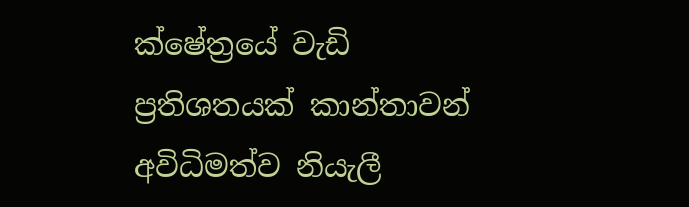ක්ෂේත්‍රයේ වැඩි ප්‍රතිශතයක් කාන්තාවන් අවිධිමත්ව නියැලී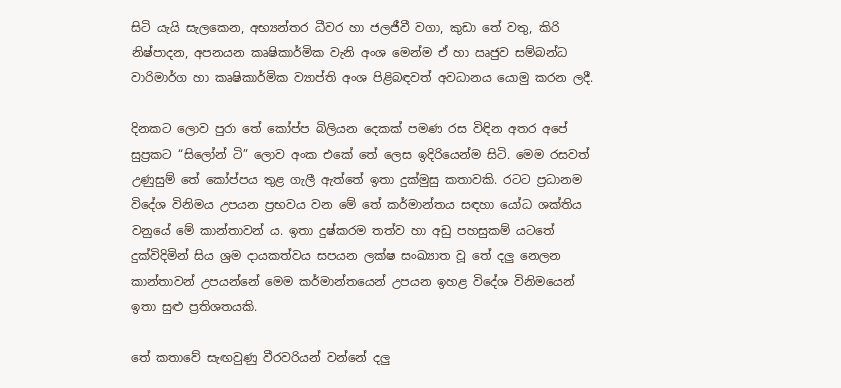සිටි යැයි සැලකෙන, අභ්‍යන්තර ධීවර හා ජලජීවී වගා, කුඩා තේ වතු, කිරි නිෂ්පාදන, අපනයන කෘෂිකාර්මික වැනි අංශ මෙන්ම ඒ හා ඍජුව සම්බන්ධ වාරිමාර්ග හා කෘෂිකාර්මික ව්‍යාප්ති අංශ පිළිබඳවත් අවධානය යොමු කරන ලදී.

දිනකට ලොව පුරා තේ කෝප්ප බිලියන දෙකක් පමණ රස විඳින අතර අපේ සුප්‍රකට “සිලෝන් ටි” ලොව අංක එකේ තේ ලෙස ඉදිරියෙන්ම සිටි. මෙම රසවත් උණුසුම් තේ කෝප්පය තුළ ගැලී ඇත්තේ ඉතා දුක්මුසු කතාවකි. රටට ප්‍රධානම විදේශ විනිමය උපයන ප්‍රභවය වන මේ තේ කර්මාන්තය සඳහා යෝධ ශක්තිය වනුයේ මේ කාන්තාවන් ය. ඉතා දුෂ්කරම තත්ව හා අඩු පහසුකම් යටතේ දුක්විදිමින් සිය ශ්‍රම දායකත්වය සපයන ලක්ෂ සංඛ්‍යාත වූ තේ දලු නෙලන කාන්තාවන් උපයන්නේ මෙම කර්මාන්තයෙන් උපයන ඉහළ විදේශ විනිමයෙන් ඉතා සුළු ප්‍රතිශතයකි.

තේ කතාවේ සැඟවුණු වීරවරියන් වන්නේ දලු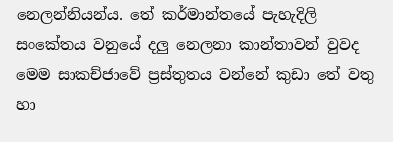නෙලන්නියන්ය. තේ කර්මාන්තයේ පැහැදිලි සංකේතය වනුයේ දලු නෙලනා කාන්තාවන් වුවද මෙම සාකච්ජාවේ ප්‍රස්තුතය වන්නේ කුඩා තේ වතු හා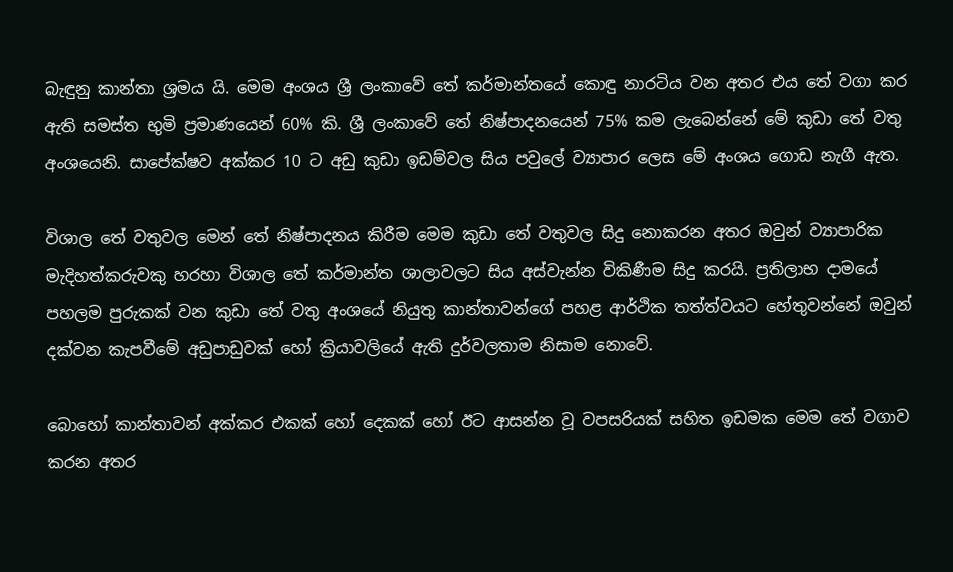බැඳුනු කාන්තා ශ්‍රමය යි. මෙම අංශය ශ්‍රී ලංකාවේ තේ කර්මාන්තයේ කොඳු නාරටිය වන අතර එය තේ වගා කර ඇති සමස්ත භුමි ප්‍රමාණයෙන් 60% කි. ශ්‍රී ලංකාවේ තේ නිෂ්පාදනයෙන් 75% කම ලැබෙන්නේ මේ කුඩා තේ වතු අංශයෙනි. සාපේක්ෂව අක්කර 10 ට අඩු කුඩා ඉඩම්වල සිය පවුලේ ව්‍යාපාර ලෙස මේ අංශය ගොඩ නැගී ඇත.

විශාල තේ වතුවල මෙන් තේ නිෂ්පාදනය කිරීම මෙම කුඩා තේ වතුවල සිදු නොකරන අතර ඔවුන් ව්‍යාපාරික මැදිහත්කරුවකු හරහා විශාල තේ කර්මාන්ත ශාලාවලට සිය අස්වැන්න විකිණීම සිදු කරයි. ප්‍රතිලාභ දාමයේ පහලම පුරුකක් වන කුඩා තේ වතු අංශයේ නියුතු කාන්තාවන්ගේ පහළ ආර්ථික තත්ත්වයට හේතුවන්නේ ඔවුන් දක්වන කැපවීමේ අඩුපාඩුවක් හෝ ක්‍රියාවලියේ ඇති දුර්වලතාම නිසාම නොවේ.

බොහෝ කාන්තාවන් අක්කර එකක් හෝ දෙකක් හෝ ඊට ආසන්න වූ වපසරියක් සහිත ඉඩමක මෙම තේ වගාව කරන අතර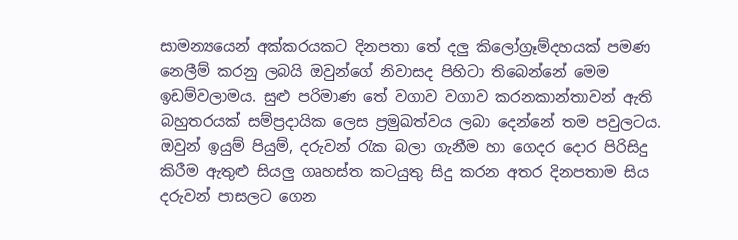සාමන්‍යයෙන් අක්කරයකට දිනපතා තේ දලු කිලෝග්‍රෑම්දහයක් පමණ නෙලීම් කරනු ලබයි ඔවුන්ගේ නිවාසද පිහිටා තිබෙන්නේ මෙම ඉඩම්වලාමය. සුළු පරිමාණ තේ වගාව වගාව කරනකාන්තාවන් ඇති බහුතරයක් සම්ප්‍රදායික ලෙස ප්‍රමුඛත්වය ලබා දෙන්නේ තම පවුලටය. ඔවුන් ඉයුම් පියුම්, දරුවන් රැක බලා ගැනීම හා ගෙදර දොර පිරිසිදු කිරීම ඇතුළු සියලු ගෘහස්ත කටයුතු සිදු කරන අතර දිනපතාම සිය දරුවන් පාසලට ගෙන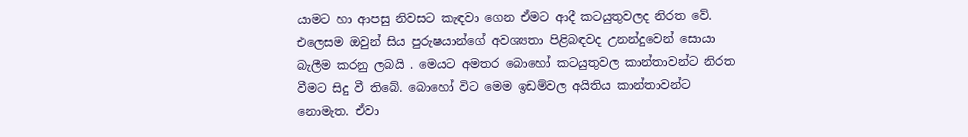යාමට හා ආපසු නිවසට කැඳවා ගෙන ඒමට ආදී කටයුතුවලද නිරත වේ. එලෙසම ඔවුන් සිය පුරුෂයාන්ගේ අවශ්‍යතා පිළිබඳවද උනන්දුවෙන් සොයා බැලීම කරනු ලබයි . මෙයට අමතර බොහෝ කටයුතුවල කාන්තාවන්ට නිරත වීමට සිදු වී තිබේ. බොහෝ විට මෙම ඉඩම්වල අයිතිය කාන්තාවන්ට නොමැත. ඒවා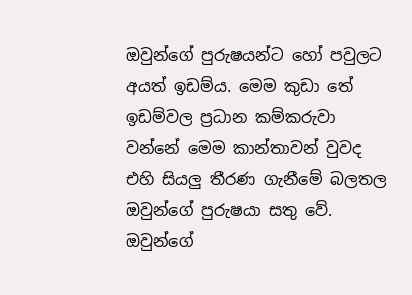ඔවුන්ගේ පුරුෂයන්ට හෝ පවුලට අයත් ඉඩම්ය. මෙම කුඩා තේ ඉඩම්වල ප්‍රධාන කම්කරුවා වන්නේ මෙම කාන්තාවන් වුවද එහි සියලු තීරණ ගැනීමේ බලතල ඔවුන්ගේ පුරුෂයා සතු වේ. ඔවුන්ගේ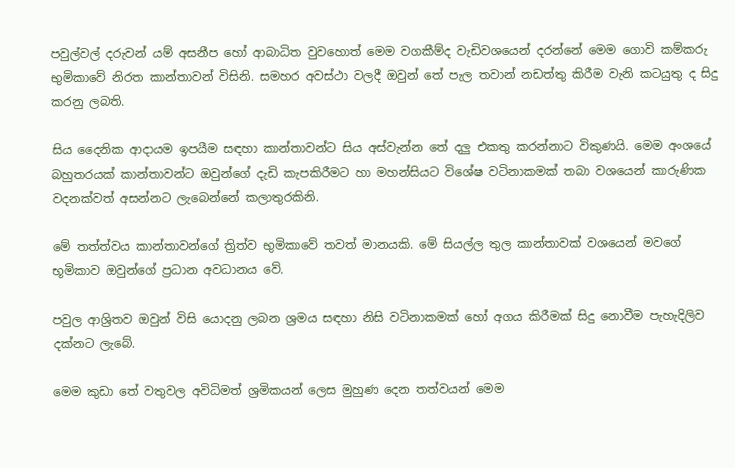පවුල්වල් දරුවන් යම් අසනීප හෝ ආබාධිත වුවහොත් මෙම වගකීම්ද වැඩිවශයෙන් දරන්නේ මෙම ගොවි කම්කරු භුමිකාවේ නිරත කාන්තාවන් විසිනි. සමහර අවස්ථා වලදී ඔවුන් තේ පැල තවාන් නඩත්තු කිරීම වැනි කටයුතු ද සිදු කරනු ලබති.

සිය දෛනික ආදායම ඉපයීම සඳහා කාන්තාවන්ට සිය අස්වැන්න තේ දලු එකතු කරන්නාට විකුණයි. මෙම අංශයේ බහුතරයක් කාන්තාවන්ට ඔවුන්ගේ දැඩි කැපකිරීමට හා මහන්සියට විශේෂ වටිනාකමක් තබා වශයෙන් කාරුණික වදනක්වත් අසන්නට ලැබෙන්නේ කලාතුරකිනි.

මේ තත්ත්වය කාන්තාවන්ගේ ත්‍රිත්ව භුමිකාවේ තවත් මානයකි. මේ සියල්ල තුල කාන්තාවක් වශයෙන් මවගේ භූමිකාව ඔවුන්ගේ ප්‍රධාන අවධානය වේ.

පවුල ආශ්‍රිතව ඔවුන් විසි යොදනු ලබන ශ්‍රමය සඳහා නිසි වටිනාකමක් හෝ අගය කිරීමක් සිදු නොවීම පැහැදිලිව දක්නට ලැබේ.

මෙම කුඩා තේ වතුවල අවිධිමත් ශ්‍රමිකයන් ලෙස මුහුණ දෙන තත්වයන් මෙම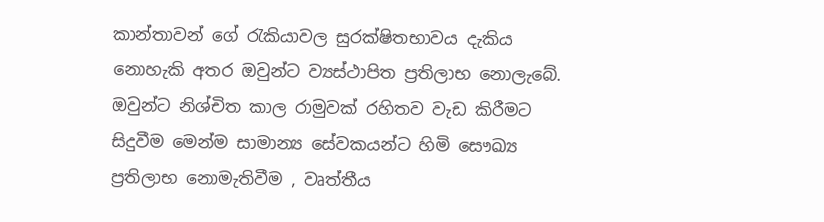කාන්තාවන් ගේ රැකියාවල සුරක්ෂිතභාවය දැකිය නොහැකි අතර ඔවුන්ට ව්‍යස්ථාපිත ප්‍රතිලාභ නොලැබේ. ඔවුන්ට නිශ්චිත කාල රාමුවක් රහිතව වැඩ කිරීමට සිදුවීම මෙන්ම සාමාන්‍ය සේවකයන්ට හිමි සෞඛ්‍ය ප්‍රතිලාභ නොමැතිවීම , වෘත්තීය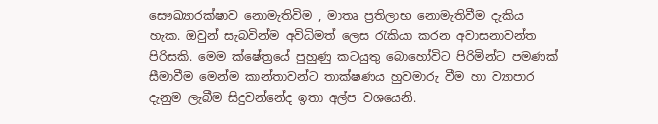සෞඛ්‍යාරක්ෂාව නොමැතිවිම , මාතෘ ප්‍රතිලාභ නොමැතිවීම දැකිය හැක. ඔවුන් සැබවින්ම අවිධිමත් ලෙස රැකියා කරන අවාසනාවන්ත පිරිසකි. මෙම ක්ෂේත්‍රයේ පුහුණු කටයුතු බොහෝවිට පිරිමින්ට පමණක් සීමාවීම මෙන්ම කාන්තාවන්ට තාක්ෂණය හුවමාරු වීම හා ව්‍යාපාර දැනුම ලැබීම සිදුවන්නේද ඉතා අල්ප වශයෙනි.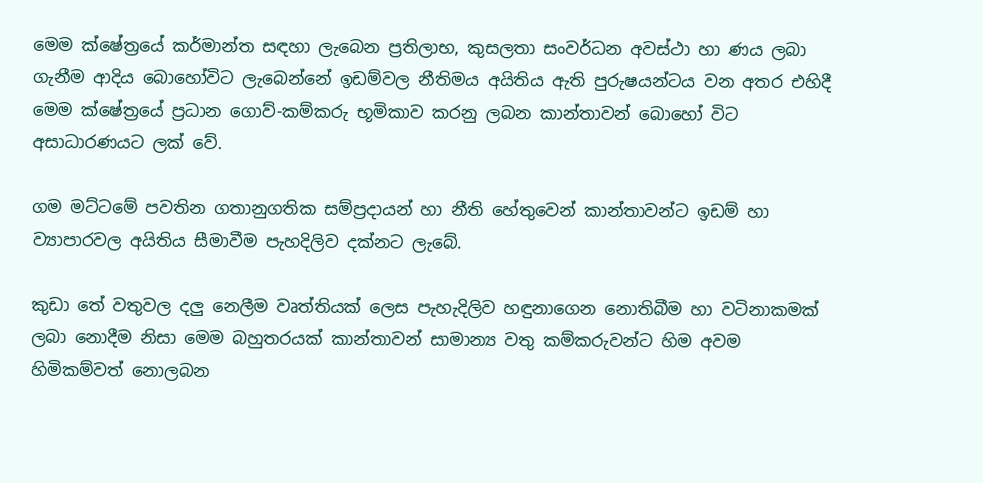මෙම ක්ෂේත්‍රයේ කර්මාන්ත සඳහා ලැබෙන ප්‍රතිලාභ, කුසලතා සංවර්ධන අවස්ථා හා ණය ලබා ගැනීම ආදිය බොහෝවිට ලැබෙන්නේ ඉඩම්වල නීතිමය අයිතිය ඇති පුරුෂයන්ටය වන අතර එහිදී මෙම ක්ෂේත්‍රයේ ප්‍රධාන ගොව්-කම්කරු භූමිකාව කරනු ලබන කාන්තාවන් බොහෝ විට අසාධාරණයට ලක් වේ.

ගම මට්ටමේ පවතින ගතානුගතික සම්ප්‍රදායන් හා නීති හේතුවෙන් කාන්තාවන්ට ඉඩම් හා ව්‍යාපාරවල අයිතිය සීමාවීම පැහදිලිව දක්නට ලැබේ.

කුඩා තේ වතුවල දලු නෙලීම වෘත්තියක් ලෙස පැහැදිලිව හඳුනාගෙන නොතිබීම හා වටිනාකමක් ලබා නොදීම නිසා මෙම බහුතරයක් කාන්තාවන් සාමාන්‍ය වතු කම්කරුවන්ට හිම අවම හිමිකම්වත් නොලබන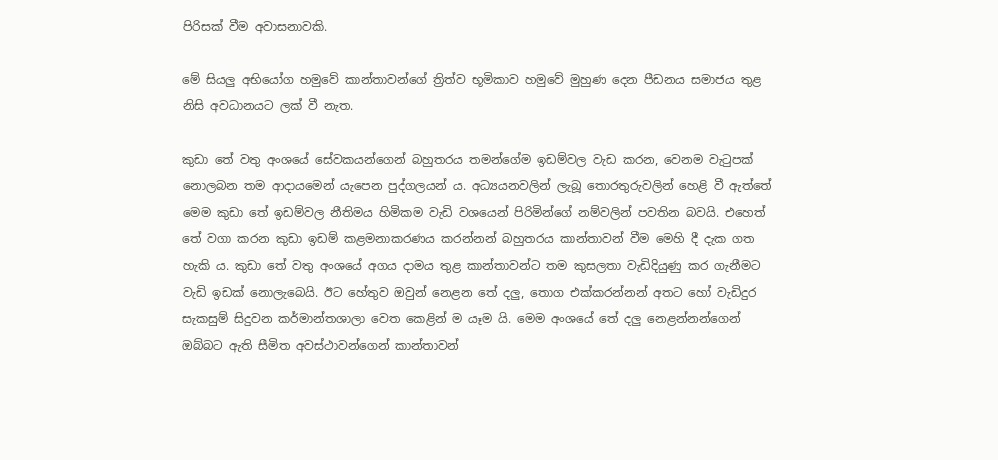පිරිසක් වීම අවාසනාවකි.

මේ සියලු අභියෝග හමුවේ කාන්තාවන්ගේ ත්‍රිත්ව භූමිකාව හමුවේ මුහුණ දෙන පීඩනය සමාජය තුළ නිසි අවධානයට ලක් වී නැත.

කුඩා තේ වතු අංශයේ සේවකයන්ගෙන් බහුතරය තමන්ගේම ඉඩම්වල වැඩ කරන, වෙනම වැටුපක් නොලබන තම ආදායමෙන් යැපෙන පුද්ගලයන් ය. අධ්‍යයනවලින් ලැබූ තොරතුරුවලින් හෙළි වී ඇත්තේ මෙම කුඩා තේ ඉඩම්වල නීතිමය හිමිකම වැඩි වශයෙන් පිරිමින්ගේ නම්වලින් පවතින බවයි. එහෙත් තේ වගා කරන කුඩා ඉඩම් කළමනාකරණය කරන්නන් බහුතරය කාන්තාවන් වීම මෙහි දී දැක ගත හැකි ය. කුඩා තේ වතු අංශයේ අගය දාමය තුළ කාන්තාවන්ට තම කුසලතා වැඩිදියුණු කර ගැනීමට වැඩි ඉඩක් නොලැබෙයි. ඊට හේතුව ඔවුන් නෙළන තේ දලු, තොග එක්කරන්නන් අතට හෝ වැඩිදුර සැකසුම් සිදුවන කර්මාන්තශාලා වෙත කෙළින් ම යෑම යි. මෙම අංශයේ තේ දලු නෙළන්නන්ගෙන් ඔබ්බට ඇති සීමිත අවස්ථාවන්ගෙන් කාන්තාවන්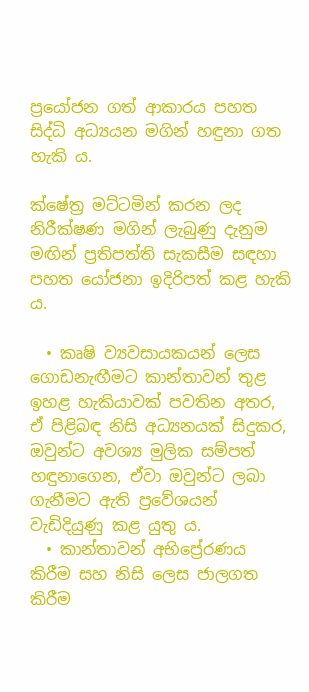ප්‍රයෝජන ගත් ආකාරය පහත සිද්ධි අධ්‍යයන මගින් හඳුනා ගත හැකි ය.

ක්ෂේත්‍ර මට්ටමින් කරන ලද නිරීක්ෂණ මගින් ලැබුණු දැනුම මඟින් ප්‍රතිපත්ති සැකසීම සඳහා පහත යෝජනා ඉදිරිපත් කළ හැකි ය.

  • කෘෂි ව්‍යවසායකයන් ලෙස ගොඩනැඟීමට කාන්තාවන් තුළ ඉහළ හැකියාවක් පවතින අතර, ඒ පිළිබඳ නිසි අධ්‍යනයක් සිදුකර, ඔවුන්ට අවශ්‍ය මුලික සම්පත් හඳුනාගෙන, ඒවා ඔවුන්ට ලබා ගැනීමට ඇති ප්‍රවේශයන් වැඩිදියුණු කළ යුතු ය.
  • කාන්තාවන් අභිප්‍රේරණය කිරීම සහ නිසි ලෙස ජාලගත කිරීම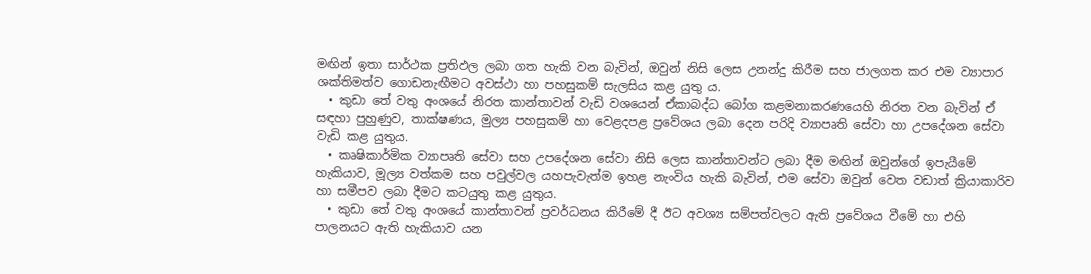මඟින් ඉතා සාර්ථක ප්‍රතිඵල ලබා ගත හැකි වන බැවින්, ඔවුන් නිසි ලෙස උනන්දු කිරීම සහ ජාලගත කර එම ව්‍යාපාර ශක්තිමත්ව ගොඩනැඟීමට අවස්ථා හා පහසුකම් සැලසිය කළ යුතු ය.
  • කුඩා තේ වතු අංශයේ නිරත කාන්තාවන් වැඩි වශයෙන් ඒකාබද්ධ බෝග කළමනාකරණයෙහි නිරත වන බැවින් ඒ සඳහා පුහුණුව, තාක්ෂණය, මුල්‍ය පහසුකම් හා වෙළදපළ ප්‍රවේශය ලබා දෙන පරිදි ව්‍යාපෘති සේවා හා උපදේශන සේවා වැඩි කළ යුතුය.
  • කෘෂිකාර්මික ව්‍යාපෘති සේවා සහ උපදේශන සේවා නිසි ලෙස කාන්තාවන්ට ලබා දීම මඟින් ඔවුන්ගේ ඉපැයීමේ හැකියාව, මූල්‍ය වත්කම සහ පවුල්වල යහපැවැත්ම ඉහළ නැංවිය හැකි බැවින්, එම සේවා ඔවුන් වෙත වඩාත් ක්‍රියාකාරිව හා සමීපව ලබා දීමට කටයුතු කළ යුතුය.
  • කුඩා තේ වතු අංශයේ කාන්තාවන් ප්‍රවර්ධනය කිරීමේ දී ඊට අවශ්‍ය සම්පත්වලට ඇති ප්‍රවේශය වීමේ හා එහි පාලනයට ඇති හැකියාව යන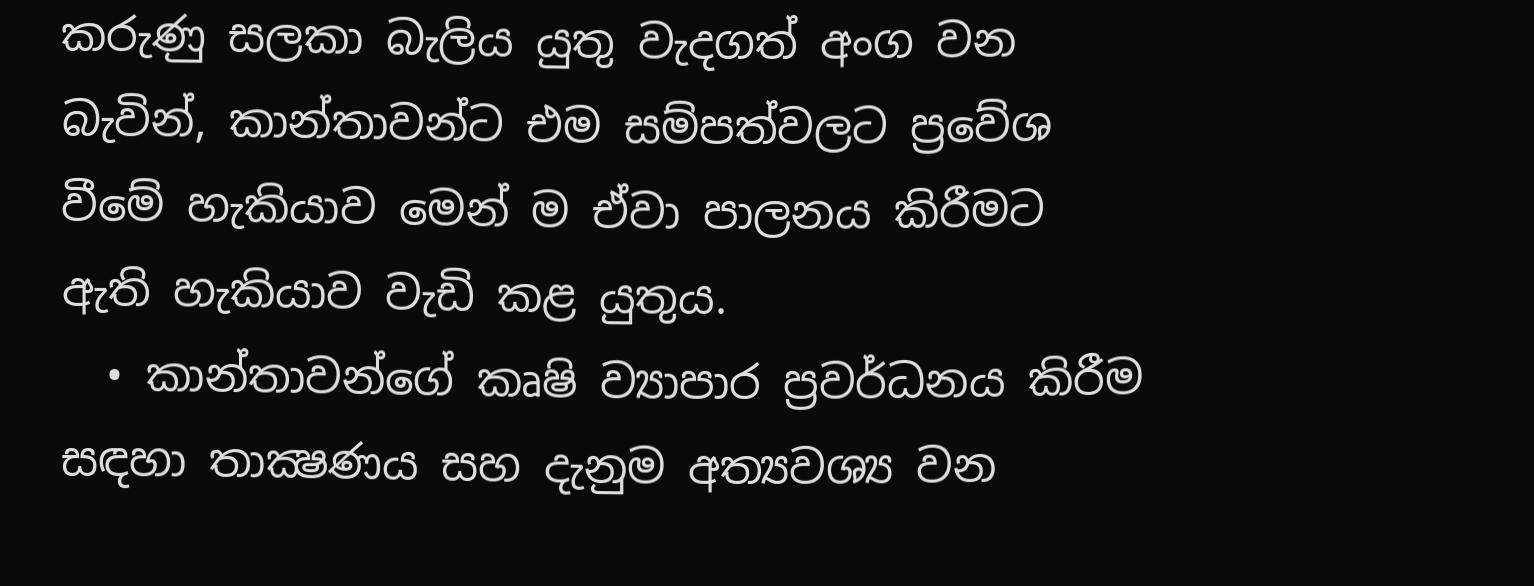කරුණු සලකා බැලිය යුතු වැදගත් අංග වන බැවින්, කාන්තාවන්ට එම සම්පත්වලට ප්‍රවේශ වීමේ හැකියාව මෙන් ම ඒවා පාලනය කිරීමට ඇති හැකියාව වැඩි කළ යුතුය.
  • කාන්තාවන්ගේ කෘෂි ව්‍යාපාර ප්‍රවර්ධනය කිරීම සඳහා තාක්‍ෂණය සහ දැනුම අත්‍යවශ්‍ය වන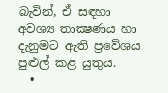බැවින්, ඒ සඳහා අවශ්‍ය තාක්‍ෂණය හා දැනුමට ඇති ප්‍රවේශය පුළුල් කළ යුතුය.
  •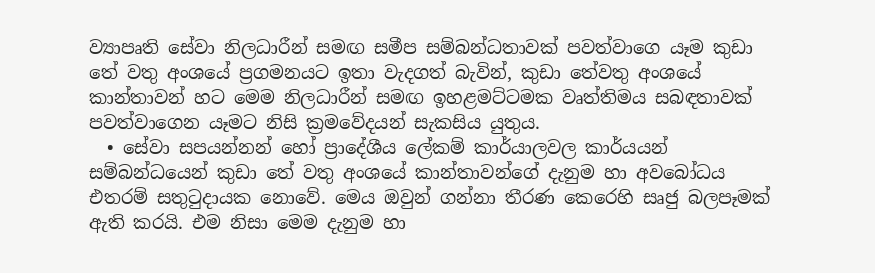ව්‍යාපෘති සේවා නිලධාරීන් සමඟ සමීප සම්බන්ධතාවක් පවත්වාගෙ යෑම කුඩා තේ වතු අංශයේ ප්‍රගමනයට ඉතා වැදගත් බැවින්, කුඩා තේවතු අංශයේ කාන්තාවන් හට මෙම නිලධාරීන් සමඟ ඉහළමට්ටමක වෘත්තිමය සබඳතාවක් පවත්වාගෙන යෑමට නිසි ක්‍රමවේදයන් සැකසිය යුතුය.
  • සේවා සපයන්නන් හෝ ප්‍රාදේශීය ලේකම් කාර්යාලවල කාර්යයන් සම්බන්ධයෙන් කුඩා තේ වතු අංශයේ කාන්තාවන්ගේ දැනුම හා අවබෝධය එතරම් සතුටුදායක නොවේ. මෙය ඔවුන් ගන්නා තීරණ කෙරෙහි සෘජු බලපෑමක් ඇති කරයි. එම නිසා මෙම දැනුම හා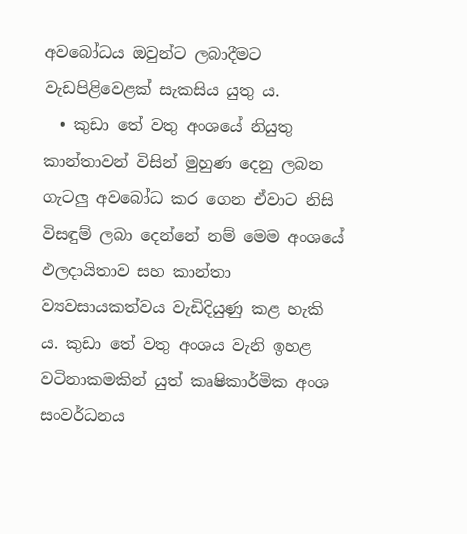අවබෝධය ඔවුන්ට ලබාදීමට වැඩපිළිවෙළක් සැකසිය යුතු ය.
  • කුඩා තේ වතු අංශයේ නියුතු කාන්තාවන් විසින් මුහුණ දෙනු ලබන ගැටලු අවබෝධ කර ගෙන ඒවාට නිසි විසඳුම් ලබා දෙන්නේ නම් මෙම අංශයේ ඵලදායිතාව සහ කාන්තා ව්‍යවසායකත්වය වැඩිදියුණු කළ හැකි ය. කුඩා තේ වතු අංශය වැනි ඉහළ වටිනාකමකින් යුත් කෘෂිකාර්මික අංශ සංවර්ධනය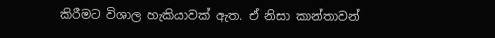කිරීමට විශාල හැකියාවක් ඇත. ඒ නිසා කාන්තාවන්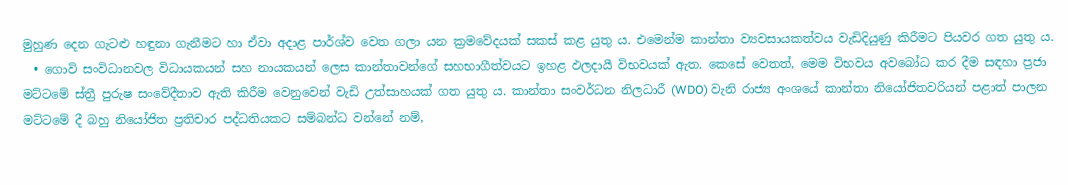මුහුණ දෙන ගැටළු හඳුනා ගැනීමට හා ඒවා අදාළ පාර්ශ්ව වෙත ගලා යන ක්‍රමවේදයක් සකස් කළ යුතු ය. එමෙන්ම කාන්තා ව්‍යවසායකත්වය වැඩිදියුණු කිරීමට පියවර ගත යුතු ය.
  • ගොවි සංවිධානවල විධායකයන් සහ නායකයන් ලෙස කාන්තාවන්ගේ සහභාගීත්වයට ඉහළ ඵලදායී විභවයක් ඇත. කෙසේ වෙතත්, මෙම විභවය අවබෝධ කර දීම සඳහා ප්‍රජා මට්ටමේ ස්ත්‍රී පුරුෂ සංවේදීතාව ඇති කිරීම වෙනුවෙන් වැඩි උත්සාහයක් ගත යුතු ය. කාන්තා සංවර්ධන නිලධාරී (WDO) වැනි රාජ්‍ය අංශයේ කාන්තා නියෝජිතවරියන් පළාත් පාලන මට්ටමේ දී බහු නියෝජිත ප්‍රතිචාර පද්ධතියකට සම්බන්ධ වන්නේ නම්,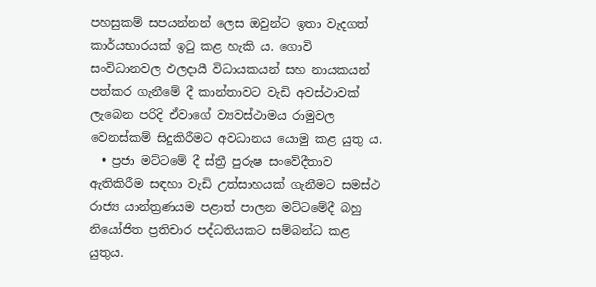පහසුකම් සපයන්නන් ලෙස ඔවුන්ට ඉතා වැදගත් කාර්යභාරයක් ඉටු කළ හැකි ය. ගොවි සංවිධානවල ඵලදායී විධායකයන් සහ නායකයන් පත්කර ගැනීමේ දී කාන්තාවට වැඩි අවස්ථාවක් ලැබෙන පරිදි ඒවාගේ ව්‍යවස්ථාමය රාමුවල වෙනස්කම් සිදුකිරීමට අවධානය යොමු කළ යුතු ය.
  • ප්‍රජා මට්ටමේ දී ස්ත්‍රී පුරුෂ සංවේදීතාව ඇතිකිරීම සඳහා වැඩි උත්සාහයක් ගැනීමට සමස්ථ රාජ්‍ය යාන්ත්‍රණයම පළාත් පාලන මට්ටමේදී බහු නියෝජිත ප්‍රතිචාර පද්ධතියකට සම්බන්ධ කළ යුතුය.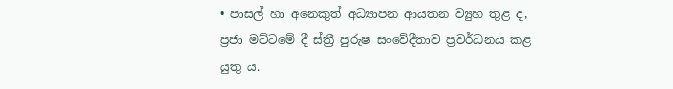• පාසල් හා අනෙකුත් අධ්‍යාපන ආයතන ව්‍යුහ තුළ ද, ප්‍රජා මට්ටමේ දී ස්ත්‍රී පුරුෂ සංවේදීතාව ප්‍රවර්ධනය කළ යුතු ය.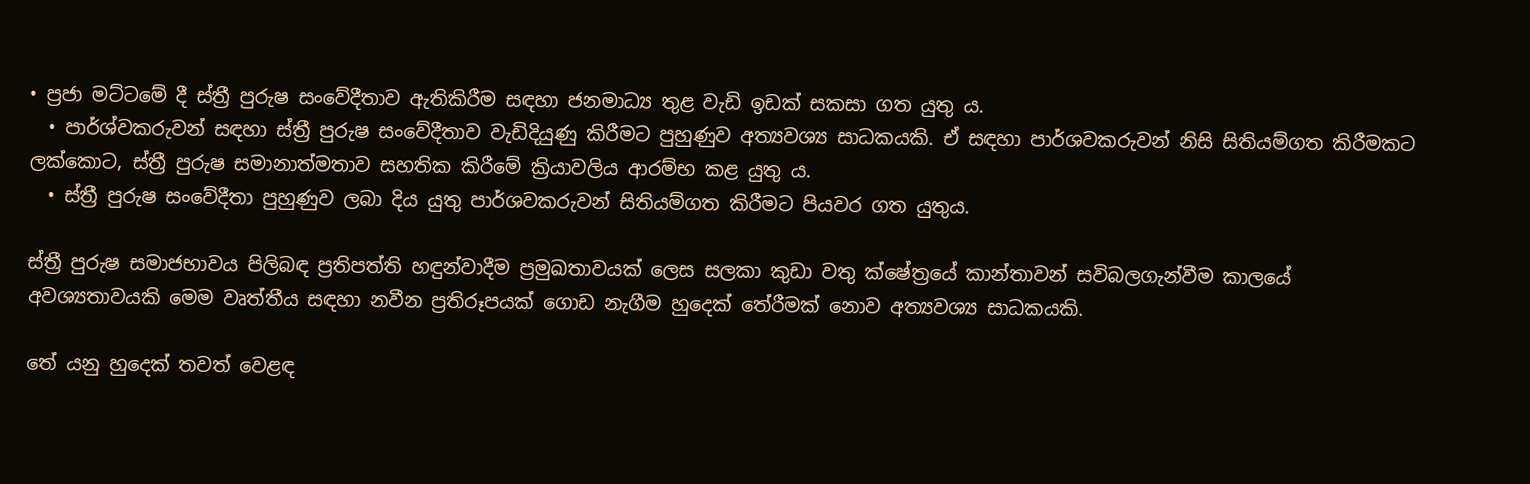• ප්‍රජා මට්ටමේ දී ස්ත්‍රී පුරුෂ සංවේදීතාව ඇතිකිරීම සඳහා ජනමාධ්‍ය තුළ වැඩි ඉඩක් සකසා ගත යුතු ය.
  • පාර්ශ්වකරුවන් සඳහා ස්ත්‍රී පුරුෂ සංවේදීතාව වැඩිදියුණු කිරීමට පුහුණුව අත්‍යවශ්‍ය සාධකයකි. ඒ සඳහා පාර්ශවකරුවන් නිසි සිතියම්ගත කිරීමකට ලක්කොට, ස්ත්‍රී පුරුෂ සමානාත්මතාව සහතික කිරීමේ ක්‍රියාවලිය ආරම්භ කළ යුතු ය.
  • ස්ත්‍රී පුරුෂ සංවේදීතා පුහුණුව ලබා දිය යුතු පාර්ශවකරුවන් සිතියම්ගත කිරීමට පියවර ගත යුතුය.

ස්ත්‍රී පුරුෂ සමාජභාවය පිලිබඳ ප්‍රතිපත්ති හඳුන්වාදීම ප්‍රමුඛතාවයක් ලෙස සලකා කුඩා වතු ක්ෂේත්‍රයේ කාන්තාවන් සවිබලගැන්වීම කාලයේ අවශ්‍යතාවයකි මෙම වෘත්තීය සඳහා නවීන ප්‍රතිරූපයක් ගොඩ නැගීම හුදෙක් තේරීමක් නොව අත්‍යවශ්‍ය සාධකයකි.

තේ යනු හුදෙක් තවත් වෙළඳ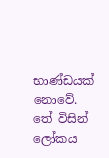භාණ්ඩයක් නොවේ. තේ විසින් ලෝකය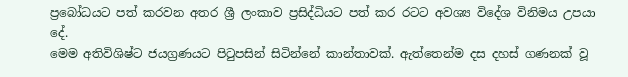ප්‍රබෝධයට පත් කරවන අතර ශ්‍රී ලංකාව ප්‍රසිද්ධියට පත් කර රටට අවශ්‍ය විදේශ විනිමය උපයා දේ.
මෙම අතිවිශිෂ්ට ජයග්‍රණයට පිටුපසින් සිටින්නේ කාන්තාවක්. ඇත්තෙන්ම දස දහස් ගණනක් වූ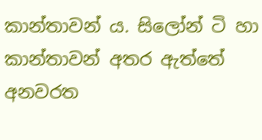කාන්තාවන් ය. සිලෝන් ටි හා කාන්තාවන් අතර ඇත්තේ අනවරත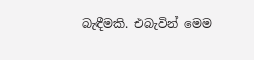බැඳීමකි. එබැවින් මෙම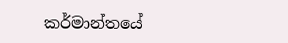කර්මාන්තයේ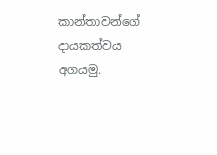කාන්තාවන්ගේ දායකත්වය අගයමු.